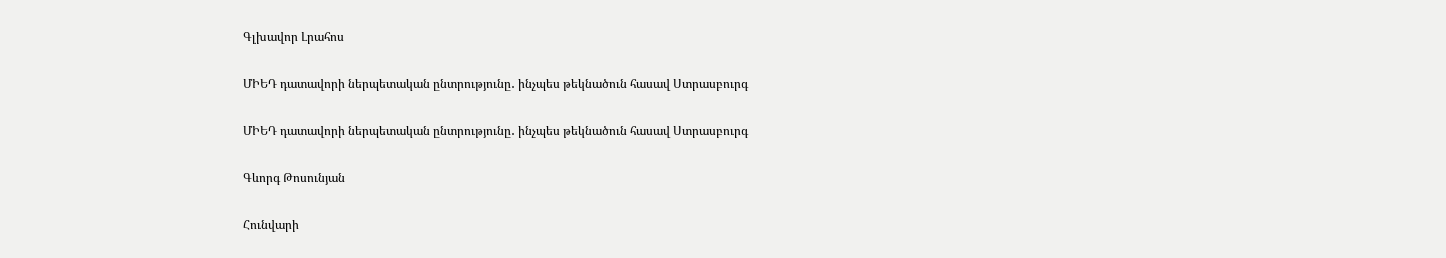Գլխավոր Լրահոս

ՄԻԵԴ դատավորի ներպետական ընտրությունը․ ինչպես թեկնածուն հասավ Ստրասբուրգ

ՄԻԵԴ դատավորի ներպետական ընտրությունը․ ինչպես թեկնածուն հասավ Ստրասբուրգ

Գևորգ Թոսունյան

Հունվարի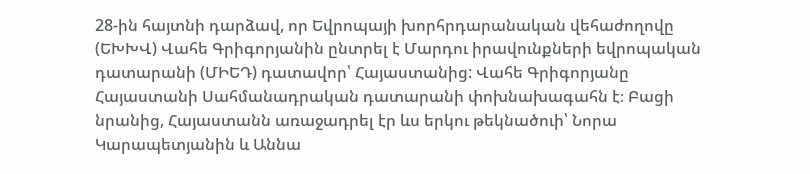28-ին հայտնի դարձավ, որ Եվրոպայի խորհրդարանական վեհաժողովը (ԵԽԽՎ) Վահե Գրիգորյանին ընտրել է Մարդու իրավունքների եվրոպական դատարանի (ՄԻԵԴ) դատավոր՝ Հայաստանից: Վահե Գրիգորյանը Հայաստանի Սահմանադրական դատարանի փոխնախագահն է։ Բացի նրանից, Հայաստանն առաջադրել էր ևս երկու թեկնածուի՝ Նորա Կարապետյանին և Աննա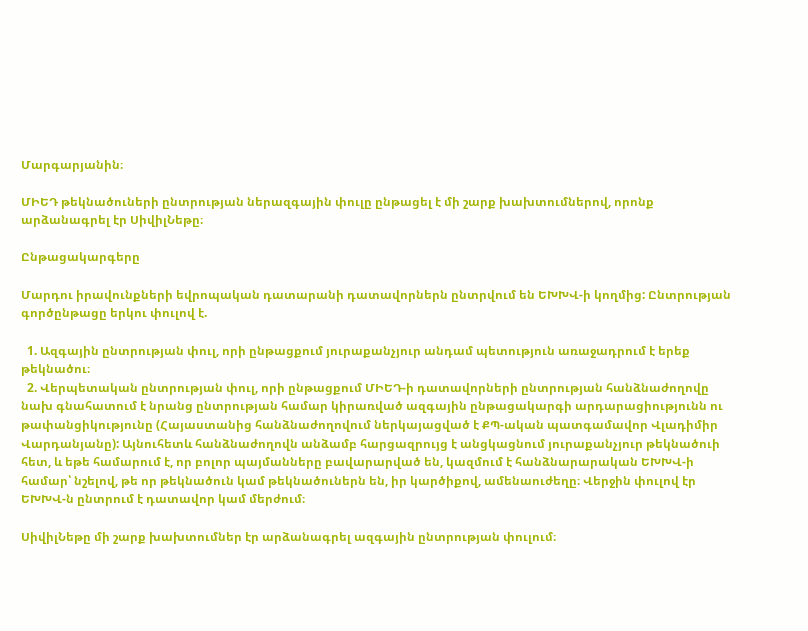Մարգարյանին։

ՄԻԵԴ թեկնածուների ընտրության ներազգային փուլը ընթացել է մի շարք խախտումներով, որոնք արձանագրել էր ՍիվիլՆեթը։

Ընթացակարգերը

Մարդու իրավունքների եվրոպական դատարանի դատավորներն ընտրվում են ԵԽԽՎ-ի կողմից: Ընտրության գործընթացը երկու փուլով է.

  1. Ազգային ընտրության փուլ, որի ընթացքում յուրաքանչյուր անդամ պետություն առաջադրում է երեք թեկնածու։
  2. Վերպետական ընտրության փուլ, որի ընթացքում ՄԻԵԴ-ի դատավորների ընտրության հանձնաժողովը նախ գնահատում է նրանց ընտրության համար կիրառված ազգային ընթացակարգի արդարացիությունն ու թափանցիկությունը (Հայաստանից հանձնաժողովում ներկայացված է ՔՊ-ական պատգամավոր Վլադիմիր Վարդանյանը): Այնուհետև հանձնաժողովն անձամբ հարցազրույց է անցկացնում յուրաքանչյուր թեկնածուի հետ, և եթե համարում է, որ բոլոր պայմանները բավարարված են, կազմում է հանձնարարական ԵԽԽՎ-ի համար՝ նշելով, թե որ թեկնածուն կամ թեկնածուներն են, իր կարծիքով, ամենաուժեղը։ Վերջին փուլով էր ԵԽԽՎ-ն ընտրում է դատավոր կամ մերժում։

ՍիվիլՆեթը մի շարք խախտումներ էր արձանագրել ազգային ընտրության փուլում։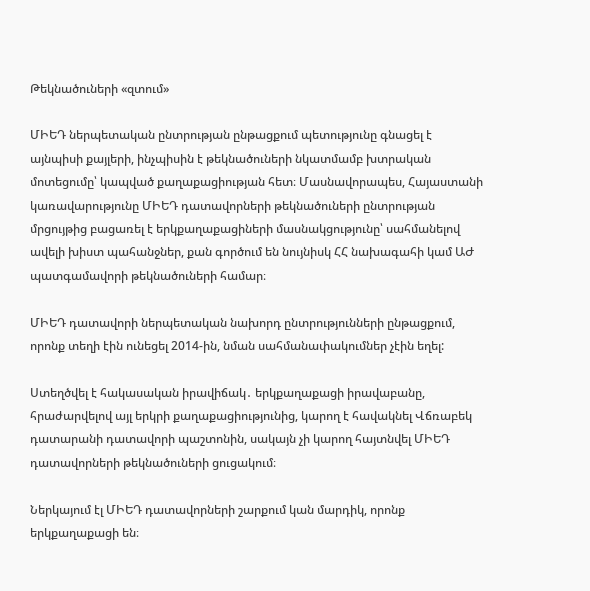Թեկնածուների «զտում»

ՄԻԵԴ ներպետական ընտրության ընթացքում պետությունը գնացել է այնպիսի քայլերի, ինչպիսին է թեկնածուների նկատմամբ խտրական մոտեցումը՝ կապված քաղաքացիության հետ։ Մասնավորապես, Հայաստանի կառավարությունը ՄԻԵԴ դատավորների թեկնածուների ընտրության մրցույթից բացառել է երկքաղաքացիների մասնակցությունը՝ սահմանելով ավելի խիստ պահանջներ, քան գործում են նույնիսկ ՀՀ նախագահի կամ ԱԺ պատգամավորի թեկնածուների համար։

ՄԻԵԴ դատավորի ներպետական նախորդ ընտրությունների ընթացքում, որոնք տեղի էին ունեցել 2014-ին, նման սահմանափակումներ չէին եղել:

Ստեղծվել է հակասական իրավիճակ․ երկքաղաքացի իրավաբանը, հրաժարվելով այլ երկրի քաղաքացիությունից, կարող է հավակնել Վճռաբեկ դատարանի դատավորի պաշտոնին, սակայն չի կարող հայտնվել ՄԻԵԴ դատավորների թեկնածուների ցուցակում։

Ներկայում էլ ՄԻԵԴ դատավորների շարքում կան մարդիկ, որոնք երկքաղաքացի են։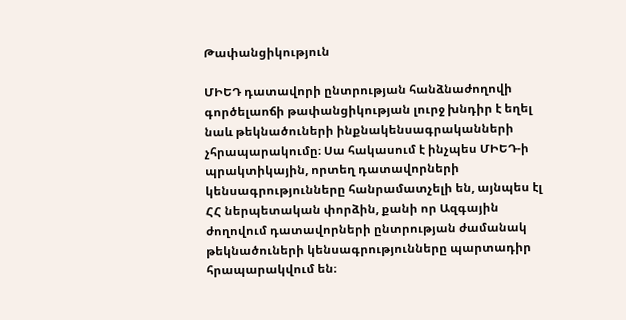Թափանցիկություն

ՄԻԵԴ դատավորի ընտրության հանձնաժողովի գործելաոճի թափանցիկության լուրջ խնդիր է եղել նաև թեկնածուների ինքնակենսագրականների չհրապարակումը։ Սա հակասում է ինչպես ՄԻԵԴ-ի պրակտիկային, որտեղ դատավորների կենսագրությունները հանրամատչելի են, այնպես էլ ՀՀ ներպետական փորձին, քանի որ Ազգային ժողովում դատավորների ընտրության ժամանակ թեկնածուների կենսագրությունները պարտադիր հրապարակվում են։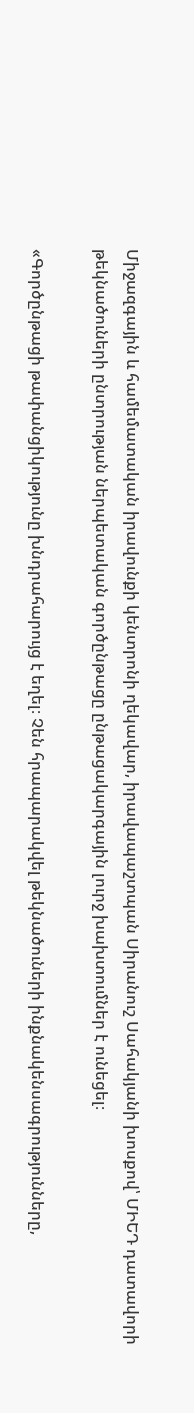Միջազգային և համեմատական իրավունքի կենտրոնի ղեկավար, իրավապաշտպան Սիրանուշ Սահակյանի խոսքով՝ ՄԻԵԴ դատավորի թեկնածուների ընտրության ներպետական գործընթացը ընթացակարգային լուրջ խախտումներ է ունեցել։

«Գործընթացի թափանցիկությունը խնդրահարույց է եղել։ Չեն հրապարակվել թեկնածուների ինքնակենսագրությունները,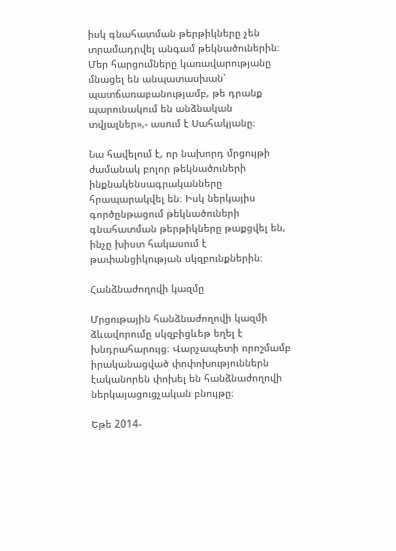իսկ գնահատման թերթիկները չեն տրամադրվել անգամ թեկնածուներին։ Մեր հարցումները կառավարությանը մնացել են անպատասխան՝ պատճառաբանությամբ, թե դրանք պարունակում են անձնական տվյալներ»,- ասում է Սահակյանը։

Նա հավելում է, որ նախորդ մրցույթի ժամանակ բոլոր թեկնածուների ինքնակենսագրականները հրապարակվել են։ Իսկ ներկայիս գործընթացում թեկնածուների գնահատման թերթիկները թաքցվել են, ինչը խիստ հակասում է թափանցիկության սկզբունքներին։

Հանձնաժողովի կազմը

Մրցութային հանձնաժողովի կազմի ձևավորումը սկզբիցևեթ եղել է խնդրահարույց։ Վարչապետի որոշմամբ իրականացված փոփոխություններն էականորեն փոխել են հանձնաժողովի ներկայացուցչական բնույթը։

Եթե 2014-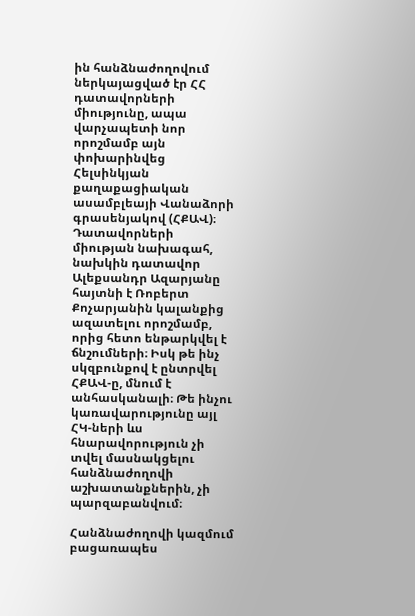ին հանձնաժողովում ներկայացված էր ՀՀ դատավորների միությունը, ապա վարչապետի նոր որոշմամբ այն փոխարինվեց Հելսինկյան քաղաքացիական ասամբլեայի Վանաձորի գրասենյակով (ՀՔԱՎ)։ Դատավորների միության նախագահ, նախկին դատավոր Ալեքսանդր Ազարյանը հայտնի է Ռոբերտ Քոչարյանին կալանքից ազատելու որոշմամբ, որից հետո ենթարկվել է ճնշումների։ Իսկ թե ինչ սկզբունքով է ընտրվել ՀՔԱՎ-ը, մնում է անհասկանալի։ Թե ինչու կառավարությունը այլ ՀԿ-ների ևս հնարավորություն չի տվել մասնակցելու հանձնաժողովի աշխատանքներին, չի պարզաբանվում։

Հանձնաժողովի կազմում բացառապես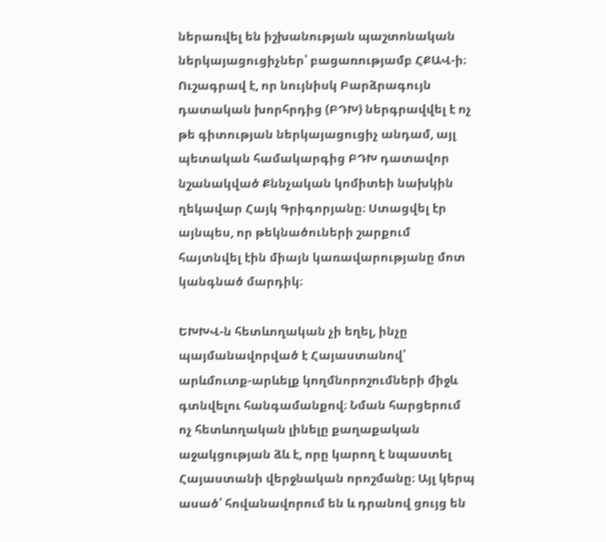ներառվել են իշխանության պաշտոնական ներկայացուցիչներ՝ բացառությամբ ՀՔԱՎ-ի։ Ուշագրավ է, որ նույնիսկ Բարձրագույն դատական խորհրդից (ԲԴԽ) ներգրավվել է ոչ թե գիտության ներկայացուցիչ անդամ, այլ պետական համակարգից ԲԴԽ դատավոր նշանակված Քննչական կոմիտեի նախկին ղեկավար Հայկ Գրիգորյանը։ Ստացվել էր այնպես, որ թեկնածուների շարքում հայտնվել էին միայն կառավարությանը մոտ կանգնած մարդիկ։

ԵԽԽՎ-ն հետևողական չի եղել, ինչը պայմանավորված է Հայաստանով՝ արևմուտք-արևելք կողմնորոշումների միջև գտնվելու հանգամանքով։ Նման հարցերում ոչ հետևողական լինելը քաղաքական աջակցության ձև է, որը կարող է նպաստել Հայաստանի վերջնական որոշմանը։ Այլ կերպ ասած՝ հովանավորում են և դրանով ցույց են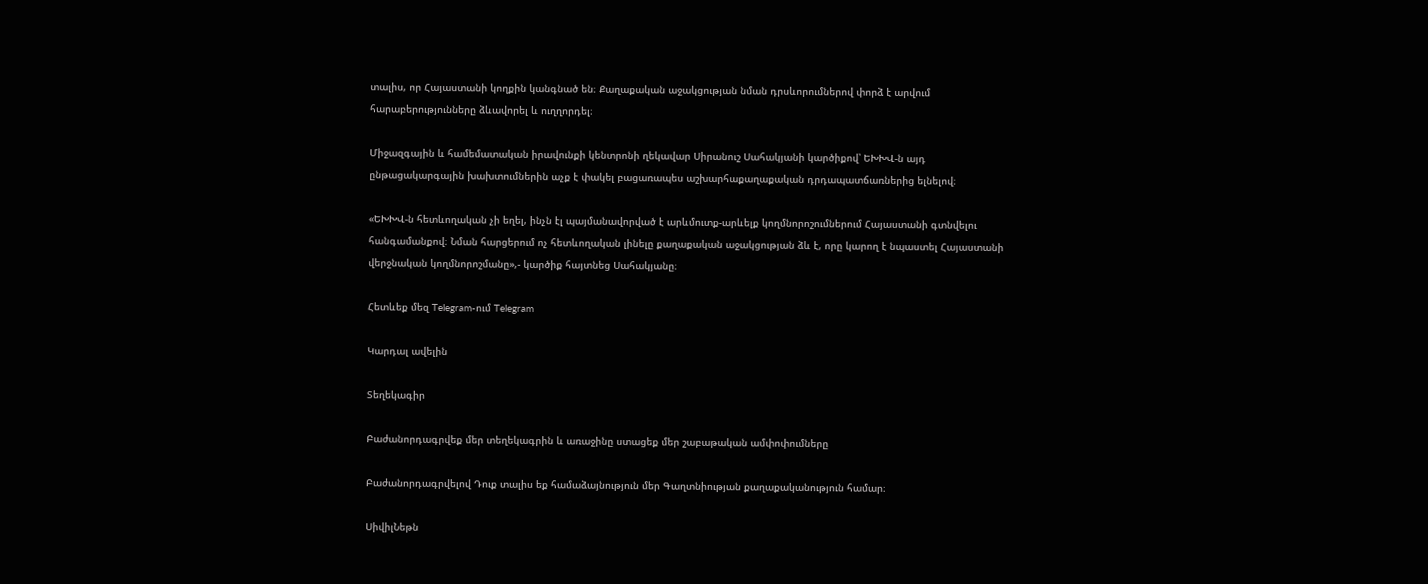տալիս, որ Հայաստանի կողքին կանգնած են։ Քաղաքական աջակցության նման դրսևորումներով փորձ է արվում հարաբերությունները ձևավորել և ուղղորդել։

Միջազգային և համեմատական իրավունքի կենտրոնի ղեկավար Սիրանուշ Սահակյանի կարծիքով՝ ԵԽԽՎ-ն այդ ընթացակարգային խախտումներին աչք է փակել բացառապես աշխարհաքաղաքական դրդապատճառներից ելնելով։

«ԵԽԽՎ-ն հետևողական չի եղել, ինչն էլ պայմանավորված է արևմուտք-արևելք կողմնորոշումներում Հայաստանի գտնվելու հանգամանքով։ Նման հարցերում ոչ հետևողական լինելը քաղաքական աջակցության ձև է, որը կարող է նպաստել Հայաստանի վերջնական կողմնորոշմանը»,- կարծիք հայտնեց Սահակյանը։

Հետևեք մեզ Telegram-ում Telegram

Կարդալ ավելին

Տեղեկագիր

Բաժանորդագրվեք մեր տեղեկագրին և առաջինը ստացեք մեր շաբաթական ամփոփումները

Բաժանորդագրվելով Դուք տալիս եք համաձայնություն մեր Գաղտնիության քաղաքականություն համար։

ՍիվիլՆեթն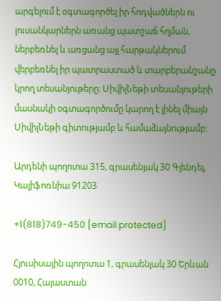արգելում է օգտագործել իր հոդվածներն ու լուսանկարներն առանց պատշաճ հղման, ներբեռնել և առցանց այլ հարթակներում վերբեռնել իր պատրաստած և տարբերանշանը կրող տեսանյութերը։ ՍիվիլՆեթի տեսանյութերի մասնակի օգտագործումը կարող է լինել միայն ՍիվիլՆեթի գիտությամբ և համաձայնությամբ։

Արդենի պողոտա 315, գրասենյակ 30 Գլենդել, Կալիֆոռնիա 91203

+1(818)749-450 [email protected]

Հյուսիսային պողոտա 1, գրասենյակ 30 Երևան 0010, Հայաստան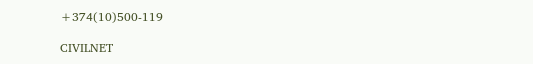+374(10)500-119

CIVILNET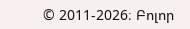© 2011-2026։ Բոլոր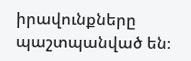իրավունքները պաշտպանված են։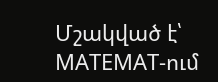Մշակված է՝ MATEMAT-ում